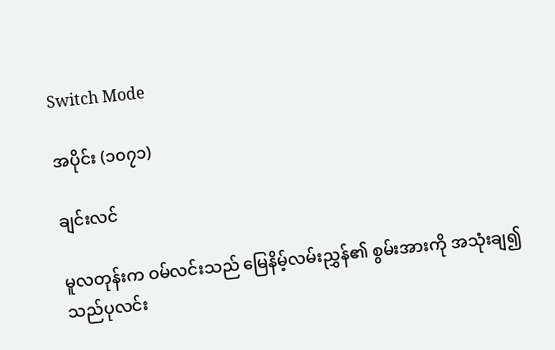Switch Mode

အပိုင်း (၁၀၇၁)

ချင်းလင်

မူလတုန်းက ဝမ်လင်းသည် မြေနိမ့်လမ်းညွှန်၏ စွမ်းအားကို အသုံးချ၍ သည်ပုလင်း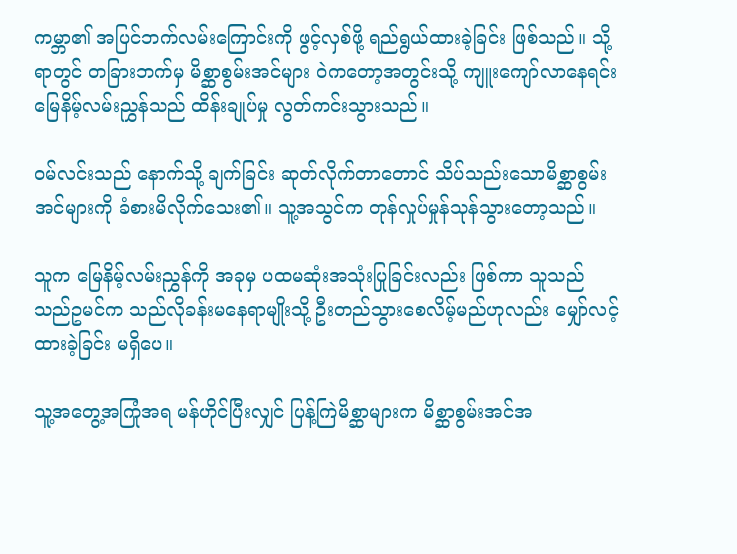ကမ္ဘာ၏ အပြင်ဘက်လမ်းကြောင်းကို ဖွင့်လှစ်ဖို့ ရည်ရွယ်ထားခဲ့ခြင်း ဖြစ်သည်။ သို့ရာတွင် တခြားဘက်မှ မိစ္ဆာစွမ်းအင်များ ဝဲကတော့အတွင်းသို့ ကျူးကျော်လာနေရင်း မြေနိမ့်လမ်းညွှန်သည် ထိန်းချုပ်မှု လွတ်ကင်းသွားသည်။

ဝမ်လင်းသည် နောက်သို့ ချက်ခြင်း ဆုတ်လိုက်တာတောင် သိပ်သည်းသောမိစ္ဆာစွမ်းအင်များကို ခံစားမိလိုက်သေး၏။ သူ့အသွင်က တုန်လှုပ်မှုန်သုန်သွားတော့သည်။

သူက မြေနိမ့်လမ်းညွှန်ကို အခုမှ ပထမဆုံးအသုံးပြုခြင်းလည်း ဖြစ်ကာ သူသည် သည်ဥမင်က သည်လိုခန်းမနေရာမျိုးသို့ ဦးတည်သွားစေလိမ့်မည်ဟုလည်း မျှော်လင့်ထားခဲ့ခြင်း မရှိပေ။

သူ့အတွေ့အကြုံအရ မန်ဟိုင်ပြီးလျှင် ပြန့်ကြဲမိစ္ဆာများက မိစ္ဆာစွမ်းအင်အ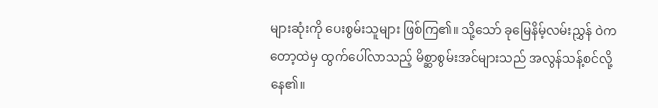များဆုံးကို ပေးစွမ်းသူများ ဖြစ်ကြ၏။ သို့သော် ခုမြေနိမ့်လမ်းညွှန် ဝဲကတော့ထဲမှ ထွက်ပေါ်လာသည့် မိစ္ဆာစွမ်းအင်များသည် အလွန်သန့်စင်လို့နေ၏။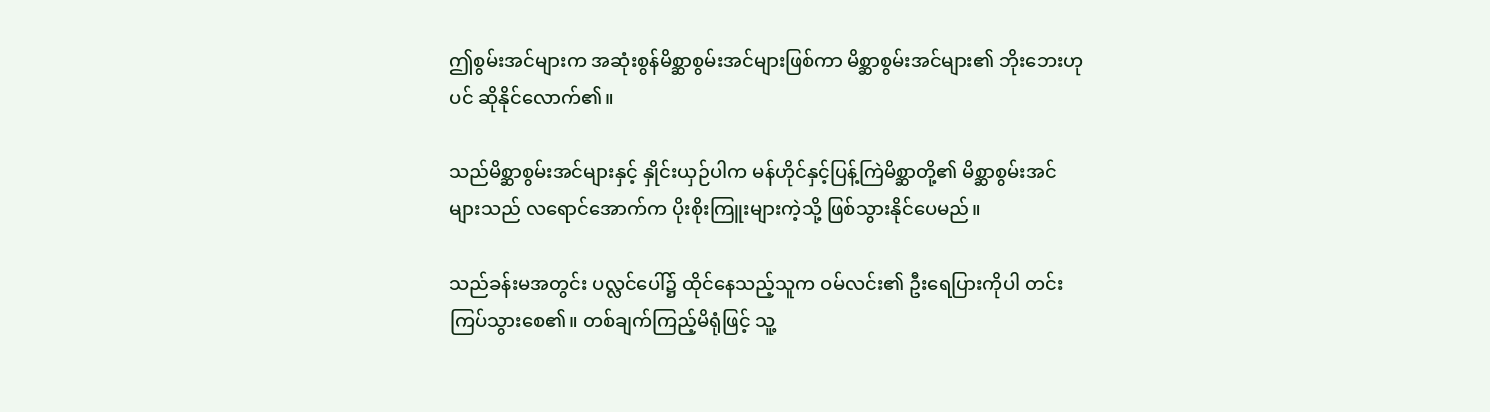ဤစွမ်းအင်များက အဆုံးစွန်မိစ္ဆာစွမ်းအင်များဖြစ်ကာ မိစ္ဆာစွမ်းအင်များ၏ ဘိုးဘေးဟုပင် ဆိုနိုင်လောက်၏။

သည်မိစ္ဆာစွမ်းအင်များနှင့် နှိုင်းယှဉ်ပါက မန်ဟိုင်နှင့်ပြန့်ကြဲမိစ္ဆာတို့၏ မိစ္ဆာစွမ်းအင်များသည် လရောင်အောက်က ပိုးစိုးကြူးများကဲ့သို့ ဖြစ်သွားနိုင်ပေမည်။

သည်ခန်းမအတွင်း ပလ္လင်ပေါ်၌ ထိုင်နေသည့်သူက ဝမ်လင်း၏ ဦးရေပြားကိုပါ တင်းကြပ်သွားစေ၏။ တစ်ချက်ကြည့်မိရုံဖြင့် သူ့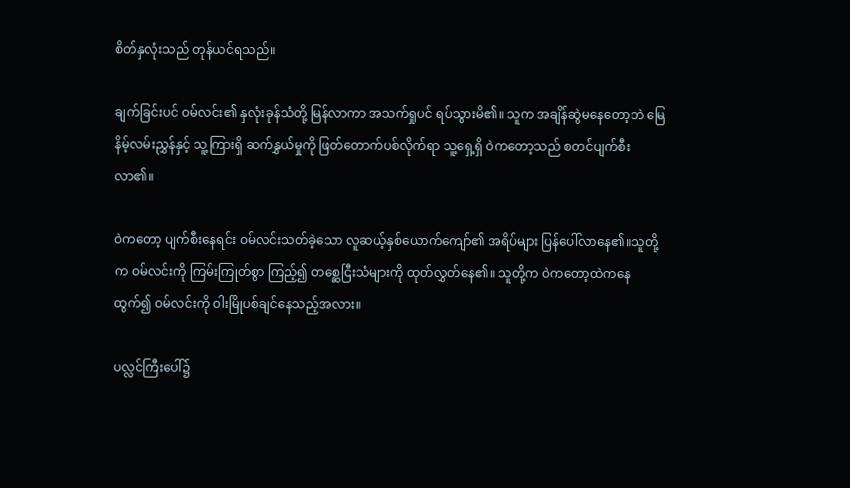စိတ်နှလုံးသည် တုန်ယင်ရသည်။

ချက်ခြင်းပင် ဝမ်လင်း၏ နှလုံးခုန်သံတို့ မြန်လာကာ အသက်ရှုပင် ရပ်သွားမိ၏။ သူက အချိန်ဆွဲမနေတော့ဘဲ မြေနိမ့်လမ်းညွှန်နှင့် သူ့ကြားရှိ ဆက်နွှယ်မှုကို ဖြတ်တောက်ပစ်လိုက်ရာ သူ့ရှေ့ရှိ ဝဲကတော့သည် စတင်ပျက်စီးလာ၏။

ဝဲကတော့ ပျက်စီးနေရင်း ဝမ်လင်းသတ်ခဲ့သော လူဆယ့်နှစ်ယောက်ကျော်၏ အရိပ်များ ပြန်ပေါ်လာနေ၏။သူတို့က ဝမ်လင်းကို ကြမ်းကြုတ်စွာ ကြည့်၍ တစ္ဆေငြီးသံများကို ထုတ်လွှတ်နေ၏။ သူတို့က ဝဲကတော့ထဲကနေ ထွက်၍ ဝမ်လင်းကို ဝါးမြိုပစ်ချင်နေသည့်အလား။

ပလ္လင်ကြီးပေါ်၌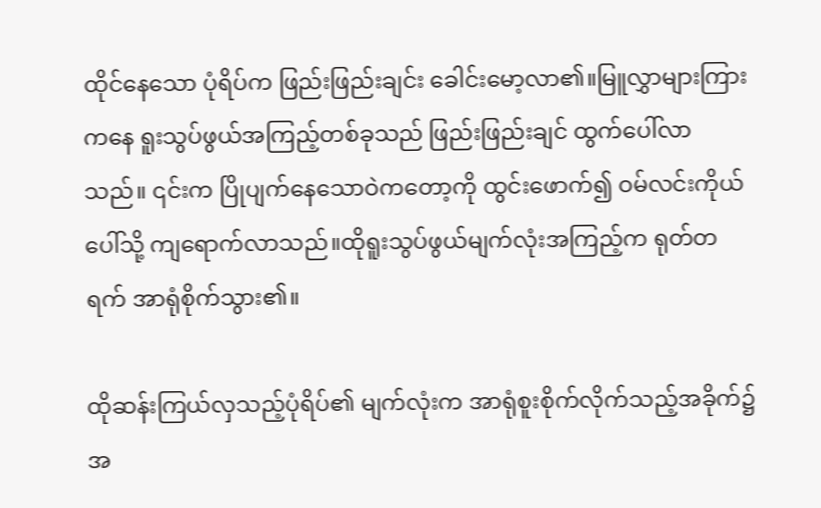ထိုင်နေသော ပုံရိပ်က ဖြည်းဖြည်းချင်း ခေါင်းမော့လာ၏။မြူလွှာများကြားကနေ ရူးသွပ်ဖွယ်အကြည့်တစ်ခုသည် ဖြည်းဖြည်းချင် ထွက်ပေါ်လာသည်။ ၎င်းက ပြိုပျက်နေသောဝဲကတော့ကို ထွင်းဖောက်၍ ဝမ်လင်းကိုယ်ပေါ်သို့ ကျရောက်လာသည်။ထိုရူးသွပ်ဖွယ်မျက်လုံးအကြည့်က ရုတ်တရက် အာရုံစိုက်သွား၏။

ထိုဆန်းကြယ်လှသည့်ပုံရိပ်၏ မျက်လုံးက အာရုံစူးစိုက်လိုက်သည့်အခိုက်၌ အ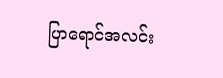ပြာရောင်အလင်း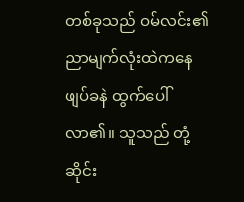တစ်ခုသည် ဝမ်လင်း၏ညာမျက်လုံးထဲကနေ ဖျပ်ခနဲ ထွက်ပေါ်လာ၏။ သူသည် တုံ့ဆိုင်း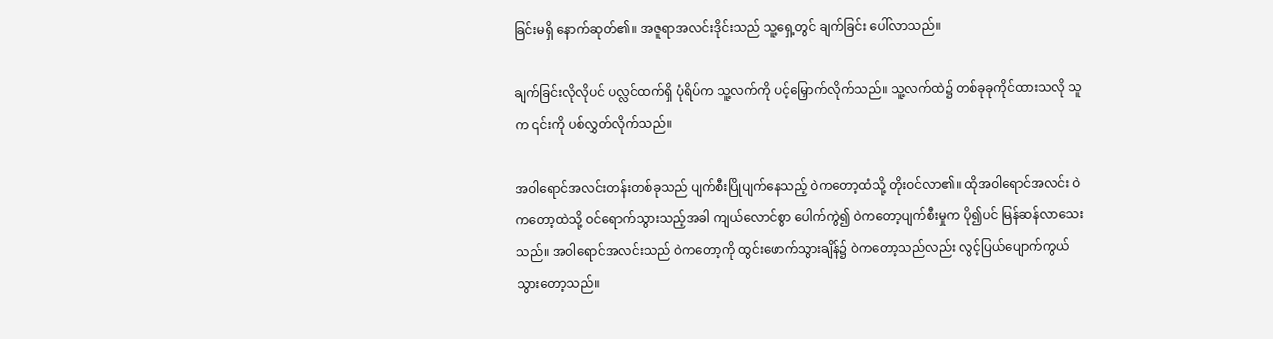ခြင်းမရှိ နောက်ဆုတ်၏။ အဇူရာအလင်းဒိုင်းသည် သူ့ရှေ့တွင် ချက်ခြင်း ပေါ်လာသည်။

ချက်ခြင်းလိုလိုပင် ပလ္လင်ထက်ရှိ ပုံရိပ်က သူ့လက်ကို ပင့်မြှောက်လိုက်သည်။ သူ့လက်ထဲ၌ တစ်ခုခုကိုင်ထားသလို သူက ၎င်းကို ပစ်လွှတ်လိုက်သည်။

အဝါရောင်အလင်းတန်းတစ်ခုသည် ပျက်စီးပြိုပျက်နေသည့် ဝဲကတော့ထံသို့ တိုးဝင်လာ၏။ ထိုအဝါရောင်အလင်း ဝဲကတော့ထဲသို့ ဝင်ရောက်သွားသည့်အခါ ကျယ်လောင်စွာ ပေါက်ကွဲ၍ ဝဲကတော့ပျက်စီးမှုက ပို၍ပင် မြန်ဆန်လာသေးသည်။ အဝါရောင်အလင်းသည် ဝဲကတော့ကို ထွင်းဖောက်သွားချိန်၌ ဝဲကတော့သည်လည်း လွင့်ပြယ်ပျောက်ကွယ်သွားတော့သည်။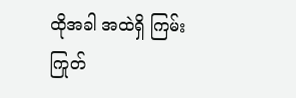ထိုအခါ အထဲရှိ ကြမ်းကြုတ်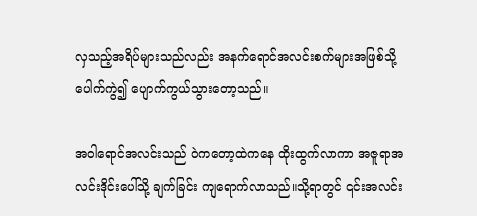လှသည့်အရိပ်များသည်လည်း အနက်ရောင်အလင်းစက်များအဖြစ်သို့ ပေါက်ကွဲ၍ ပျောက်ကွယ်သွားတော့သည်။

အဝါရောင်အလင်းသည် ဝဲကတော့ထဲကနေ ထိုးထွက်လာကာ အဇူရာအလင်းဒိုင်းပေါ်သို့ ချက်ခြင်း ကျရောက်လာသည်။သို့ရာတွင် ၎င်းအလင်း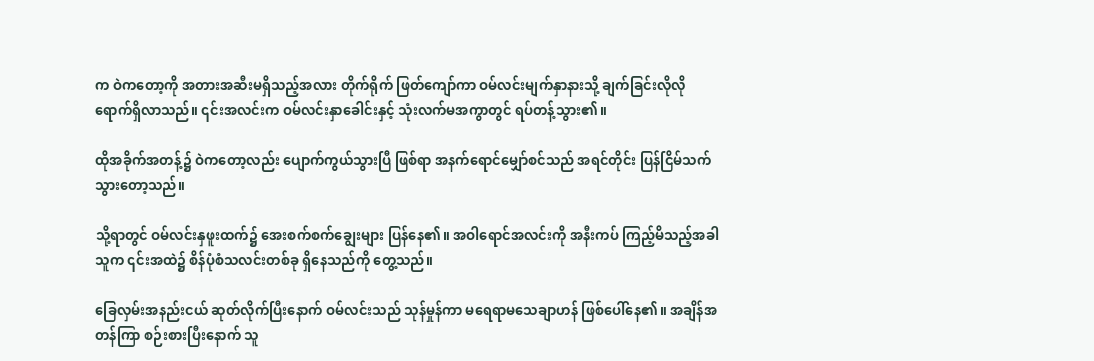က ဝဲကတော့ကို အတားအဆီးမရှိသည့်အလား တိုက်ရိုက် ဖြတ်ကျော်ကာ ဝမ်လင်းမျက်နှာနားသို့ ချက်ခြင်းလိုလို ရောက်ရှိလာသည်။ ၎င်းအလင်းက ဝမ်လင်းနှာခေါင်းနှင့် သုံးလက်မအကွာတွင် ရပ်တန့်သွား၏။

ထိုအခိုက်အတန့်၌ ဝဲကတော့လည်း ပျောက်ကွယ်သွားပြီ ဖြစ်ရာ အနက်ရောင်မျှော်စင်သည် အရင်တိုင်း ပြန်ငြိမ်သက်သွားတော့သည်။

သို့ရာတွင် ဝမ်လင်းနှဖူးထက်၌ အေးစက်စက်ချွေးများ ပြန်နေ၏။ အဝါရောင်အလင်းကို အနီးကပ် ကြည့်မိသည့်အခါ သူက ၎င်းအထဲ၌ စိန်ပုံစံသလင်းတစ်ခု ရှိနေသည်ကို တွေ့သည်။

ခြေလှမ်းအနည်းငယ် ဆုတ်လိုက်ပြီးနောက် ဝမ်လင်းသည် သုန်မှုန်ကာ မရေရာမသေချာဟန် ဖြစ်ပေါ်နေ၏။ အချိန်အတန်ကြာ စဉ်းစားပြီးနောက် သူ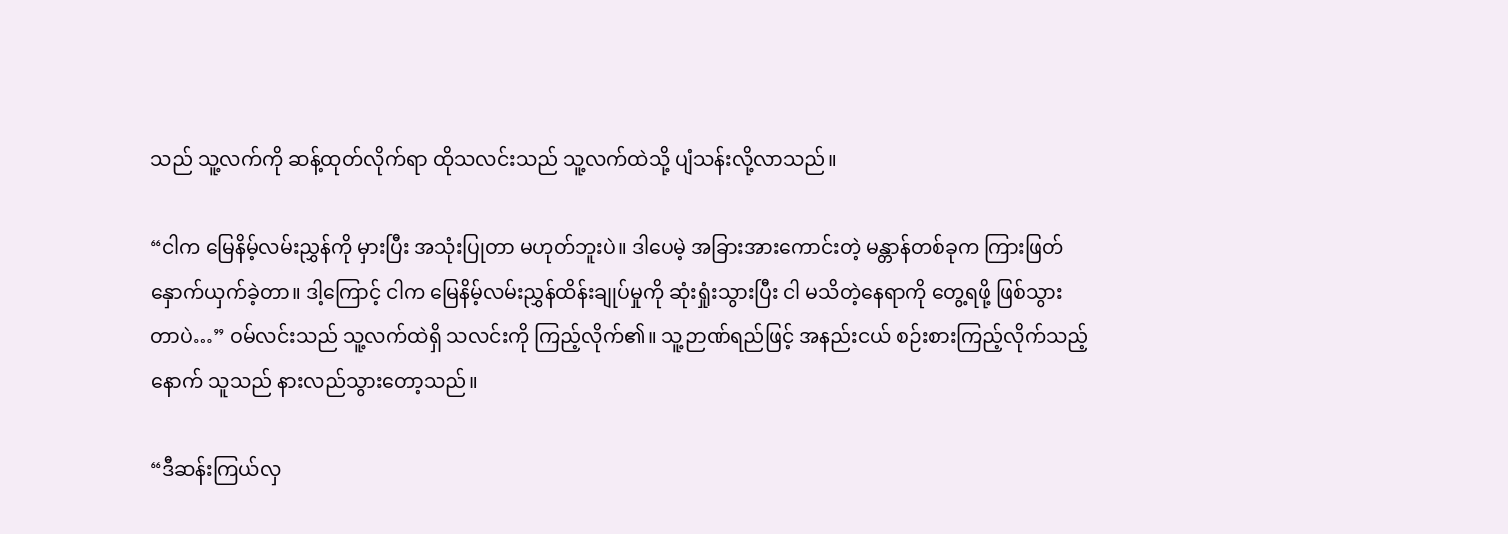သည် သူ့လက်ကို ဆန့်ထုတ်လိုက်ရာ ထိုသလင်းသည် သူ့လက်ထဲသို့ ပျံသန်းလို့လာသည်။

“ငါက မြေနိမ့်လမ်းညွှန်ကို မှားပြီး အသုံးပြုတာ မဟုတ်ဘူးပဲ။ ဒါပေမဲ့ အခြားအားကောင်းတဲ့ မန္တာန်တစ်ခုက ကြားဖြတ်နှောက်ယှက်ခဲ့တာ။ ဒါ့ကြောင့် ငါက မြေနိမ့်လမ်းညွှန်ထိန်းချုပ်မှုကို ဆုံးရှုံးသွားပြီး ငါ မသိတဲ့နေရာကို တွေ့ရဖို့ ဖြစ်သွားတာပဲ…” ဝမ်လင်းသည် သူ့လက်ထဲရှိ သလင်းကို ကြည့်လိုက်၏။ သူ့ဉာဏ်ရည်ဖြင့် အနည်းငယ် စဉ်းစားကြည့်လိုက်သည့်နောက် သူသည် နားလည်သွားတော့သည်။

“ဒီဆန်းကြယ်လှ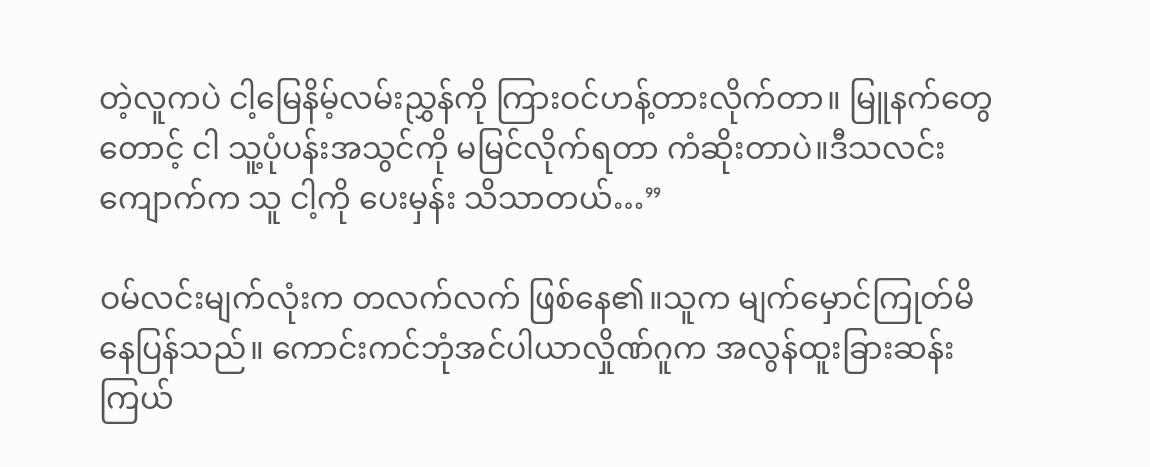တဲ့လူကပဲ ငါ့မြေနိမ့်လမ်းညွှန်ကို ကြားဝင်ဟန့်တားလိုက်တာ။ မြူနက်တွေတောင့် ငါ သူ့ပုံပန်းအသွင်ကို မမြင်လိုက်ရတာ ကံဆိုးတာပဲ။ဒီသလင်းကျောက်က သူ ငါ့ကို ပေးမှန်း သိသာတယ်…”

ဝမ်လင်းမျက်လုံးက တလက်လက် ဖြစ်နေ၏။သူက မျက်မှောင်ကြုတ်မိနေပြန်သည်။ ကောင်းကင်ဘုံအင်ပါယာလှိုဏ်ဂူက အလွန်ထူးခြားဆန်းကြယ်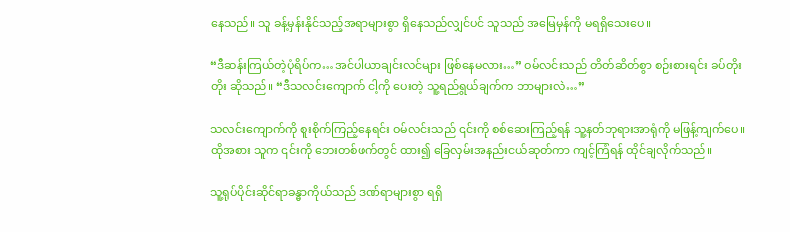နေသည်။ သူ ခန့်မှန်းနိုင်သည့်အရာများစွာ ရှိနေသည်လျှင်ပင် သူသည် အမြေမှန်ကို မရရှိသေးပေ။

“ဒီဆန်းကြယ်တဲ့ပုံရိပ်က…အင်ပါယာချင်းလင်များ ဖြစ်နေမလား…” ဝမ်လင်းသည် တိတ်ဆိတ်စွာ စဉ်းစားရင်း ခပ်တိုးတိုး ဆိုသည်။ “ဒီသလင်းကျောက် ငါ့ကို ပေးတဲ့ သူ့ရည်ရွယ်ချက်က ဘာများလဲ…”

သလင်းကျောက်ကို စူးစိုက်ကြည့်နေရင်း ဝမ်လင်းသည် ၎င်းကို စစ်ဆေးကြည့်ရန် သူ့နတ်ဘုရားအာရုံကို မဖြန့်ကျက်ပေ။ထိုအစား သူက ၎င်းကို ဘေးတစ်ဖက်တွင် ထား၍ ခြေလှမ်းအနည်းငယ်ဆုတ်ကာ ကျင့်ကြံရန် ထိုင်ချလိုက်သည်။

သူ့ရုပ်ပိုင်းဆိုင်ရာခန္ဓာကိုယ်သည် ဒဏ်ရာများစွာ ရရှိ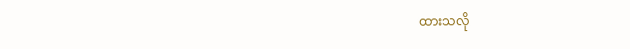ထားသလို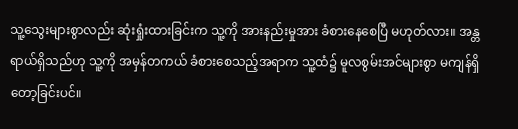သူ့သွေးများစွာလည်း ဆုံးရှုံးထားခြင်းက သူ့ကို အားနည်းမှုအား ခံစားနေစေပြီ မဟုတ်လား။ အန္တရာယ်ရှိသည်ဟု သူ့ကို အမှန်တကယ် ခံစားစေသည့်အရာက သူ့ထံ၌ မူလစွမ်းအင်များစွာ မကျန်ရှိတော့ခြင်းပင်။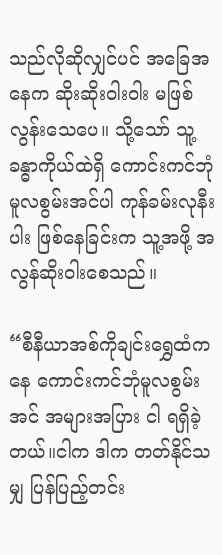သည်လိုဆိုလျှင်ပင် အခြေအနေက ဆိုးဆိုးဝါးဝါး မဖြစ်လွန်းသေပေ။ သို့သော် သူ့ခန္ဓာကိုယ်ထဲရှိ ကောင်းကင်ဘုံမူလစွမ်းအင်ပါ ကုန်ခမ်းလုနီးပါး ဖြစ်နေခြင်းက သူ့အဖို့ အလွန်ဆိုးဝါးစေသည်။

“စီနီယာအစ်ကိုချင်းရွှေထံကနေ ကောင်းကင်ဘုံမူလစွမ်းအင် အများအပြား ငါ ရရှိခဲ့တယ်။ငါက ဒါက တတ်နိုင်သမျှ ပြန်ပြည့်တင်း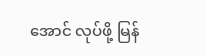အောင် လုပ်ဖို့ မြန်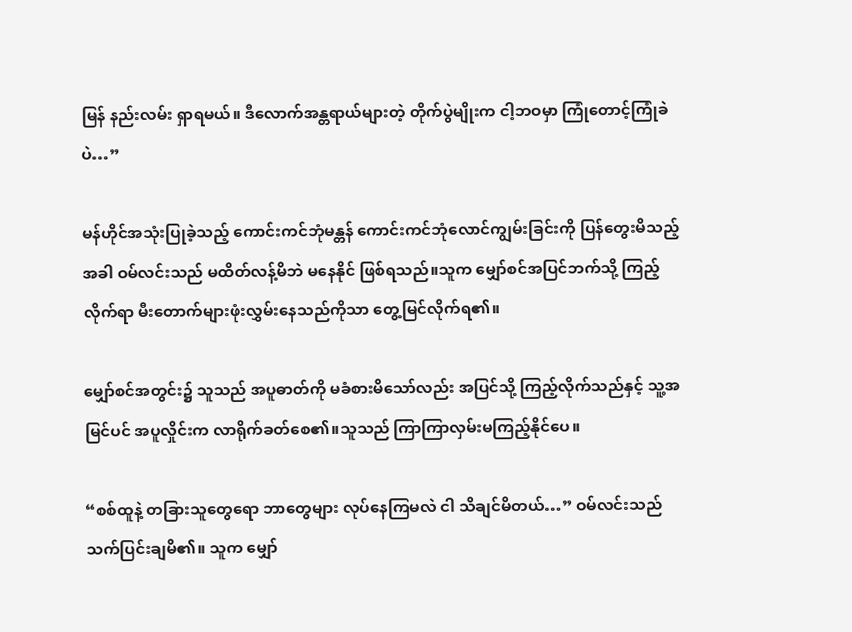မြန် နည်းလမ်း ရှာရမယ်။ ဒီလောက်အန္တရာယ်များတဲ့ တိုက်ပွဲမျိုးက ငါ့ဘဝမှာ ကြုံတောင့်ကြုံခဲပဲ…”

မန်ဟိုင်အသုံးပြုခဲ့သည့် ကောင်းကင်ဘုံမန္တန် ကောင်းကင်ဘုံလောင်ကျွမ်းခြင်းကို ပြန်တွေးမိသည့်အခါ ဝမ်လင်းသည် မထိတ်လန့်မိဘဲ မနေနိုင် ဖြစ်ရသည်။သူက မျှော်စင်အပြင်ဘက်သို့ ကြည့်လိုက်ရာ မီးတောက်များဖုံးလွှမ်းနေသည်ကိုသာ တွေ့မြင်လိုက်ရ၏။

မျှော်စင်အတွင်း၌ သူသည် အပူဓာတ်ကို မခံစားမိသော်လည်း အပြင်သို့ ကြည့်လိုက်သည်နှင့် သူ့အမြင်ပင် အပူလှိုင်းက လာရိုက်ခတ်စေ၏။သူသည် ကြာကြာလှမ်းမကြည့်နိုင်ပေ။

“စစ်ထူနဲ့ တခြားသူတွေရော ဘာတွေများ လုပ်နေကြမလဲ ငါ သိချင်မိတယ်…” ဝမ်လင်းသည် သက်ပြင်းချမိ၏။ သူက မျှော်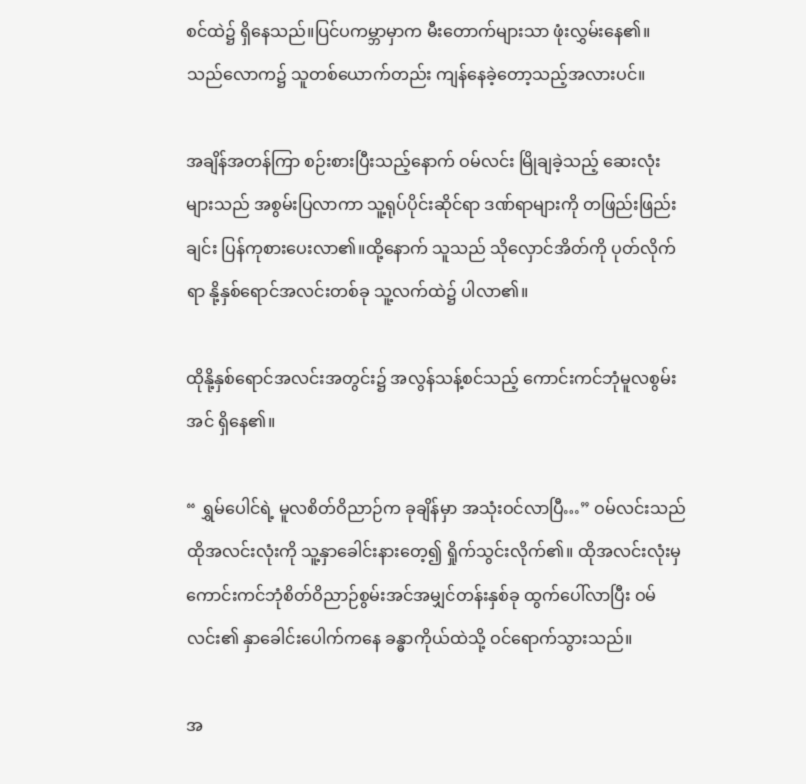စင်ထဲ၌ ရှိနေသည်။ပြင်ပကမ္ဘာမှာက မီးတောက်များသာ ဖုံးလွှမ်းနေ၏။ သည်လောက၌ သူတစ်ယောက်တည်း ကျန်နေခဲ့တော့သည့်အလားပင်။

အချိန်အတန်ကြာ စဉ်းစားပြီးသည့်နောက် ဝမ်လင်း မြိုချခဲ့သည့် ဆေးလုံးများသည် အစွမ်းပြလာကာ သူ့ရုပ်ပိုင်းဆိုင်ရာ ဒဏ်ရာများကို တဖြည်းဖြည်းချင်း ပြန်ကုစားပေးလာ၏။ထို့နောက် သူသည် သိုလှောင်အိတ်ကို ပုတ်လိုက်ရာ နို့နှစ်ရောင်အလင်းတစ်ခု သူ့လက်ထဲ၌ ပါလာ၏။

ထိုနို့နှစ်ရောင်အလင်းအတွင်း၌ အလွန်သန့်စင်သည့် ကောင်းကင်ဘုံမူလစွမ်းအင် ရှိနေ၏။

“ ရွှမ်ပေါင်ရဲ့ မူလစိတ်ဝိညာဉ်က ခုချိန်မှာ အသုံးဝင်လာပြီ…” ဝမ်လင်းသည် ထိုအလင်းလုံးကို သူ့နှာခေါင်းနားတေ့၍ ရှိုက်သွင်းလိုက်၏။ ထိုအလင်းလုံးမှ ကောင်းကင်ဘုံစိတ်ဝိညာဉ်စွမ်းအင်အမျှင်တန်းနှစ်ခု ထွက်ပေါ်လာပြီး ဝမ်လင်း၏ နှာခေါင်းပေါက်ကနေ ခန္ဓာကိုယ်ထဲသို့ ဝင်ရောက်သွားသည်။

အ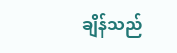ချိန်သည်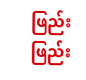ဖြည်းဖြည်း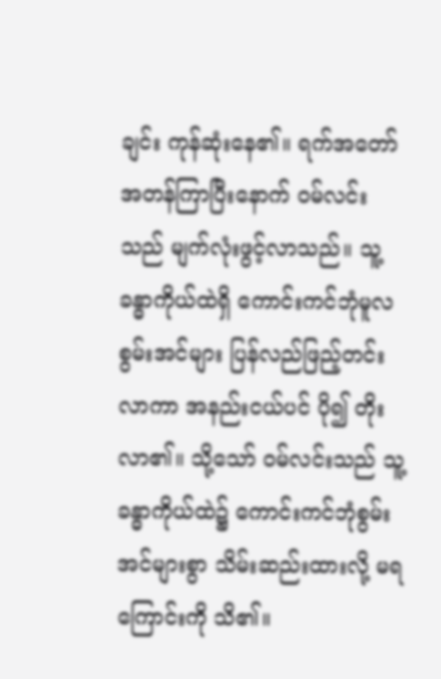ချင်း ကုန်ဆုံးနေ၏။ ရက်အတော်အတန်ကြာပြီးနောက် ဝမ်လင်းသည် မျက်လုံးဖွင့်လာသည်။ သူ့ခန္ဓာကိုယ်ထဲရှိ ကောင်းကင်ဘုံမူလစွမ်းအင်များ ပြန်လည်ဖြည့်တင်းလာကာ အနည်းငယ်ပင် ပို၍ တိုးလာ၏။ သို့သော် ဝမ်လင်းသည် သူ့ခန္ဓာကိုယ်ထဲ၌ ကောင်းကင်ဘုံစွမ်းအင်များစွာ သိမ်းဆည်းထားလို့ မရကြောင်းကို သိ၏။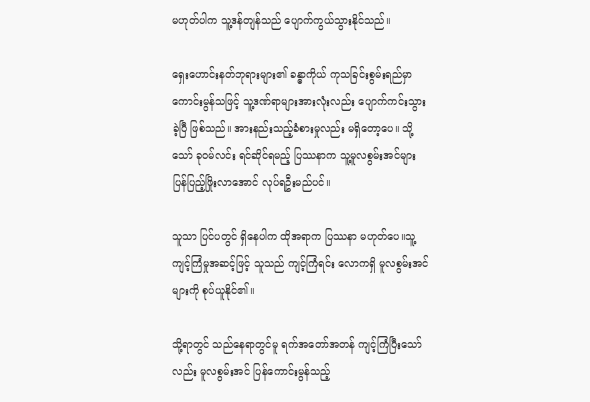မဟုတ်ပါက သူ့ဒန်တျန်သည် ပျောက်ကွယ်သွားနိုင်သည်။

ရှေးဟောင်းနတ်ဘုရားများ၏ ခန္ဓာကိုယ် ကုသခြင်းစွမ်းရည်မှာ ကောင်းမွန်သဖြင့် သူ့ဒဏ်ရာများအားလုံးလည်း ပျောက်ကင်းသွားခဲ့ပြီ ဖြစ်သည်။ အားနည်းသည့်ခံစားမှုလည်း မရှိတော့ပေ။ သို့သော် ခုဝမ်လင်း ရင်ဆိုင်ရမည့် ပြဿနာက သူ့မူလစွမ်းအင်များ ပြန်ပြည့်ဖြိုးလာအောင် လုပ်ရဦးမည်ပင်။

သူသာ ပြင်ပတွင် ရှိနေပါက ထိုအရာက ပြဿနာ မဟုတ်ပေ။သူ့ကျင့်ကြံမှုအဆင့်ဖြင့် သူသည် ကျင့်ကြံရင်း လောကရှိ မူလစွမ်းအင်များကို စုပ်ယူနိုင်၏။

သို့ရာတွင် သည်နေရာတွင်မူ ရက်အတော်အတန် ကျင့်ကြံပြီးသော်လည်း မူလစွမ်းအင် ပြန်ကောင်းမွန်သည့်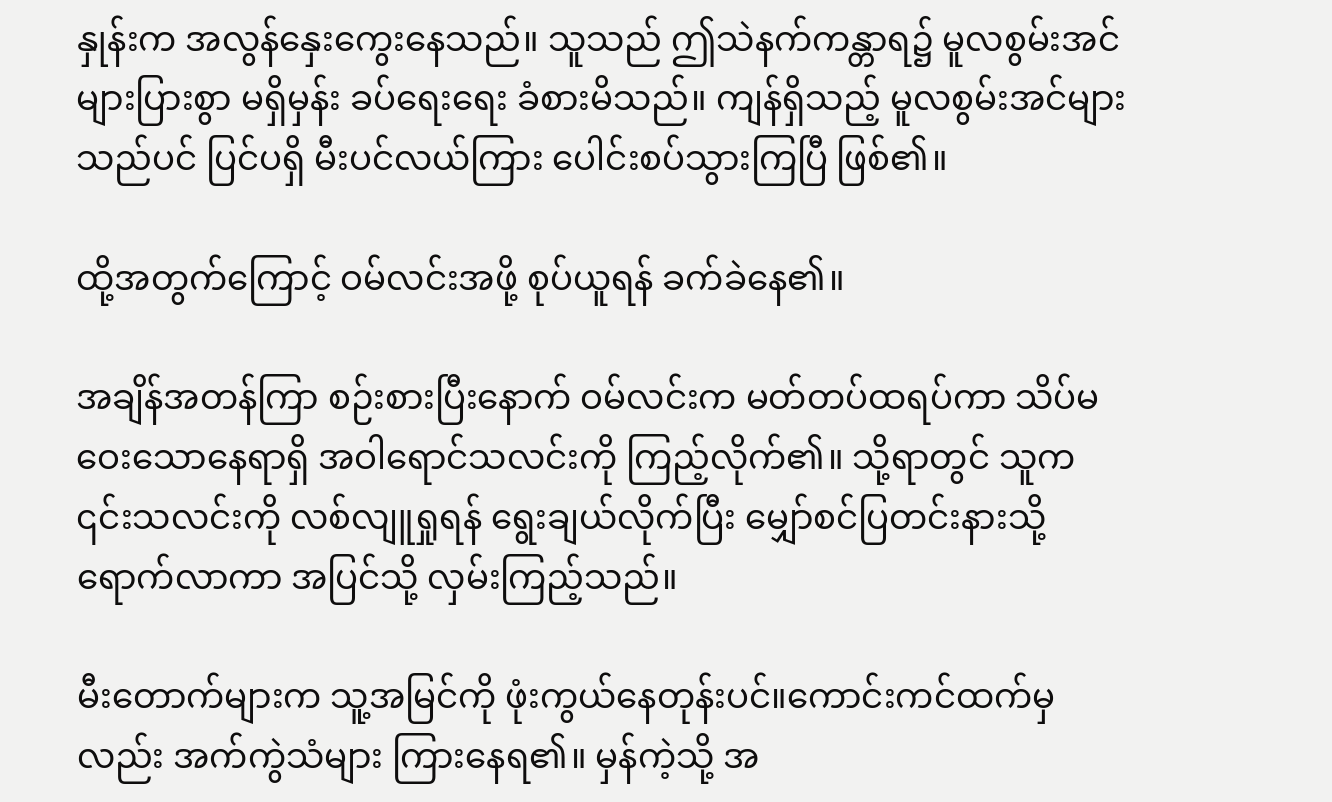နှုန်းက အလွန်နှေးကွေးနေသည်။ သူသည် ဤသဲနက်ကန္တာရ၌ မူလစွမ်းအင်များပြားစွာ မရှိမှန်း ခပ်ရေးရေး ခံစားမိသည်။ ကျန်ရှိသည့် မူလစွမ်းအင်များသည်ပင် ပြင်ပရှိ မီးပင်လယ်ကြား ပေါင်းစပ်သွားကြပြီ ဖြစ်၏။

ထို့အတွက်ကြောင့် ဝမ်လင်းအဖို့ စုပ်ယူရန် ခက်ခဲနေ၏။

အချိန်အတန်ကြာ စဉ်းစားပြီးနောက် ဝမ်လင်းက မတ်တပ်ထရပ်ကာ သိပ်မဝေးသောနေရာရှိ အဝါရောင်သလင်းကို ကြည့်လိုက်၏။ သို့ရာတွင် သူက ၎င်းသလင်းကို လစ်လျူရှုရန် ရွေးချယ်လိုက်ပြီး မျှော်စင်ပြတင်းနားသို့ ရောက်လာကာ အပြင်သို့ လှမ်းကြည့်သည်။

မီးတောက်များက သူ့အမြင်ကို ဖုံးကွယ်နေတုန်းပင်။ကောင်းကင်ထက်မှလည်း အက်ကွဲသံများ ကြားနေရ၏။ မှန်ကဲ့သို့ အ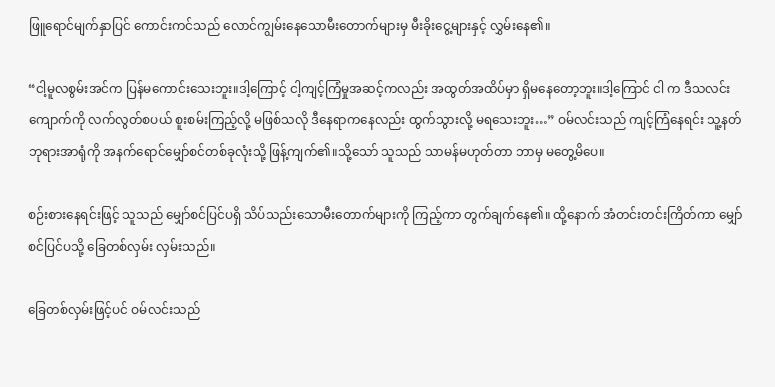ဖြူရောင်မျက်နှာပြင် ကောင်းကင်သည် လောင်ကျွမ်းနေသောမီးတောက်များမှ မီးခိုးငွေ့များနှင့် လွှမ်းနေ၏။

“ငါ့မူလစွမ်းအင်က ပြန်မကောင်းသေးဘူး။ဒါ့ကြောင့် ငါ့ကျင့်ကြံမှုအဆင့်ကလည်း အထွတ်အထိပ်မှာ ရှိမနေတော့ဘူး။ဒါ့ကြောင် ငါ က ဒီသလင်းကျောက်ကို လက်လွတ်စပယ် စူးစမ်းကြည့်လို့ မဖြစ်သလို ဒီနေရာကနေလည်း ထွက်သွားလို့ မရသေးဘူး…” ဝမ်လင်းသည် ကျင့်ကြံနေရင်း သူ့နတ်ဘုရားအာရုံကို အနက်ရောင်မျှော်စင်တစ်ခုလုံးသို့ ဖြန့်ကျက်၏။သို့သော် သူသည် သာမန်မဟုတ်တာ ဘာမှ မတွေ့မိပေ။

စဉ်းစားနေရင်းဖြင့် သူသည် မျှော်စင်ပြင်ပရှိ သိပ်သည်းသောမီးတောက်များကို ကြည့်ကာ တွက်ချက်နေ၏။ ထို့နောက် အံတင်းတင်းကြိတ်ကာ မျှော်စင်ပြင်ပသို့ ခြေတစ်လှမ်း လှမ်းသည်။

ခြေတစ်လှမ်းဖြင့်ပင် ဝမ်လင်းသည်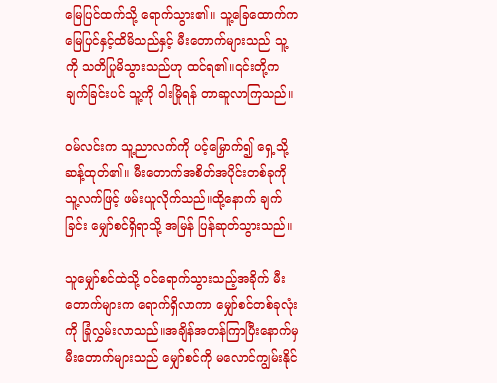မြေပြင်ထက်သို့ ရောက်သွား၏။ သူ့ခြေထောက်က မြေပြင်နှင့်ထိမိသည်နှင့် မီးတောက်များသည် သူ့ကို သတိပြုမိသွားသည်ဟု ထင်ရ၏။၎င်းတို့က ချက်ခြင်းပင် သူ့ကို ဝါးမြိုရန် တာဆူလာကြသည်။

ဝမ်လင်းက သူ့ညာလက်ကို ပင့်မြှောက်၍ ရှေ့သို့ ဆန့်ထုတ်၏။ မီးတောက်အစိတ်အပိုင်းတစ်ခုကို သူ့လက်ဖြင့် ဖမ်းယူလိုက်သည်။ထို့နောက် ချက်ခြင်း မျှော်စင်ရှိရာသို့ အမြန် ပြန်ဆုတ်သွားသည်။

သူမျှော်စင်ထဲသို့ ဝင်ရောက်သွားသည့်အခိုက် မီးတောက်များက ရောက်ရှိလာကာ မျှော်စင်တစ်ခုလုံးကို ခြုံလွှမ်းလာသည်။အချိန်အတန်ကြာပြီးနောက်မှ မီးတောက်များသည် မျှော်စင်ကို မလောင်ကျွမ်းနိုင်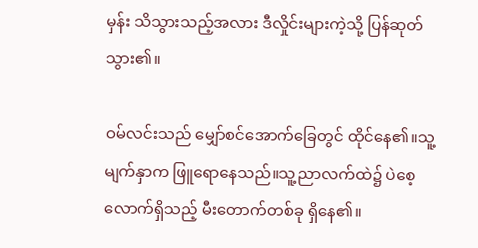မှန်း သိသွားသည့်အလား ဒီလှိုင်းများကဲ့သို့ ပြန်ဆုတ်သွား၏။

ဝမ်လင်းသည် မျှော်စင်အောက်ခြေတွင် ထိုင်နေ၏။သူ့မျက်နှာက ဖြူရောနေသည်။သူ့ညာလက်ထဲ၌ ပဲစေ့လောက်ရှိသည့် မီးတောက်တစ်ခု ရှိနေ၏။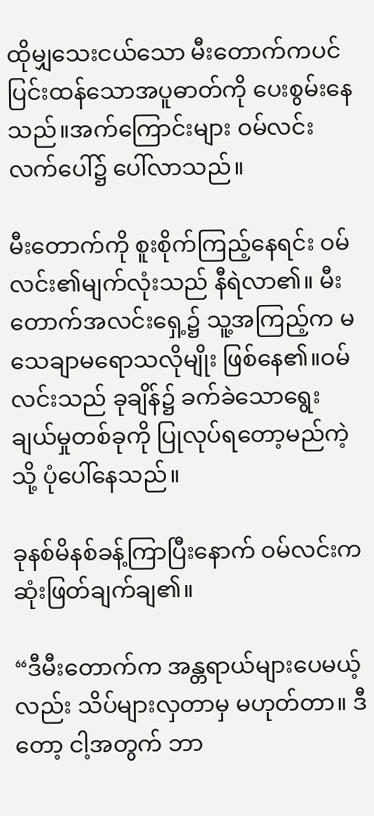ထိုမျှသေးငယ်သော မီးတောက်ကပင် ပြင်းထန်သောအပူဓာတ်ကို ပေးစွမ်းနေသည်။အက်ကြောင်းများ ဝမ်လင်းလက်ပေါ်၌ ပေါ်လာသည်။

မီးတောက်ကို စူးစိုက်ကြည့်နေရင်း ဝမ်လင်း၏မျက်လုံးသည် နီရဲလာ၏။ မီးတောက်အလင်းရှေ့၌ သူ့အကြည့်က မသေချာမရောသလိုမျိုး ဖြစ်နေ၏။ဝမ်လင်းသည် ခုချိန်၌ ခက်ခဲသောရွေးချယ်မှုတစ်ခုကို ပြုလုပ်ရတော့မည်ကဲ့သို့ ပုံပေါ်နေသည်။

ခုနစ်မိနစ်ခန့်ကြာပြီးနောက် ဝမ်လင်းက ဆုံးဖြတ်ချက်ချ၏။

“ဒီမီးတောက်က အန္တရာယ်များပေမယ့်လည်း သိပ်များလှတာမှ မဟုတ်တာ။ ဒီတော့ ငါ့အတွက် ဘာ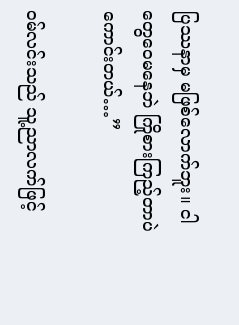ပြဿနာမှ မဖြစ်လောက်ဘူး။ ငါတွေဝေမနေဘဲ ကြိုစားကြည့်တာပဲ ကောင်းတယ်…”

ဝမ်လင်းသည် သူ့ညာလက်ဖြင့်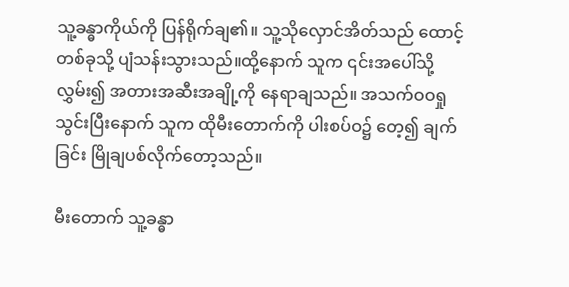သူ့ခန္ဓာကိုယ်ကို ပြန်ရိုက်ချ၏။ သူ့သိုလှောင်အိတ်သည် ထောင့်တစ်ခုသို့ ပျံသန်းသွားသည်။ထို့နောက် သူက ၎င်းအပေါ်သို့ လွှမ်း၍ အတားအဆီးအချို့ကို နေရာချသည်။ အသက်ဝဝရှုသွင်းပြီးနောက် သူက ထိုမီးတောက်ကို ပါးစပ်ဝ၌ တေ့၍ ချက်ခြင်း မြိုချပစ်လိုက်တော့သည်။

မီးတောက် သူ့ခန္ဓာ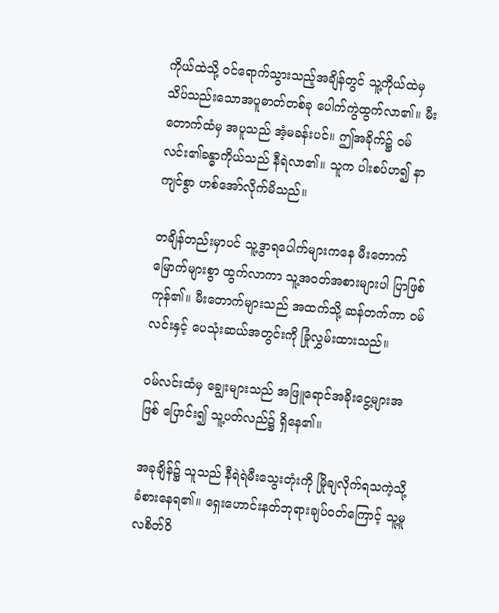ကိုယ်ထဲသို့ ဝင်ရောက်သွားသည့်အချိန်တွင် သူ့ကိုယ်ထဲမှ သိပ်သည်းသောအပူဓာတ်တစ်ခု ပေါက်ကွဲထွက်လာ၏။ မီးတောက်ထံမှ အပူသည် အံ့မခန်းပင်။ ဤအခိုက်၌ ဝမ်လင်း၏ခန္ဓာကိုယ်သည် နီရဲလာ၏။ သူက ပါးစပ်ဟ၍ နာကျင်စွာ ဟစ်အော်လိုက်မိသည်။

တချိန်တည်းမှာပင် သူ့ဒွာရပေါက်များကနေ မီးတောက်မြောက်များစွာ ထွက်လာကာ သူ့အဝတ်အစားများပါ ပြာဖြစ်ကုန်၏။ မီးတောက်များသည် အထက်သို့ ဆန်တက်ကာ ဝမ်လင်းနှင့် ပေသုံးဆယ်အတွင်းကို ခြုံလွှမ်းထားသည်။

ဝမ်လင်းထံမှ ချွေးများသည် အဖြူရောင်အခိုးငွေ့များအဖြစ် ပြောင်း၍ သူ့ပတ်လည်၌ ရှိနေ၏။

အခုချိန်၌ သူသည် နီရဲရဲမီးသွေးတုံးကို မြိုချလိုက်ရသကဲ့သို့ ခံစားနေရ၏။ ရှေးဟောင်းနတ်ဘုရားချပ်ဝတ်ကြောင့် သူ့မူလစိတ်ဝိ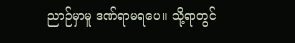ညာဉ်မှာမူ ဒဏ်ရာမရပေ။ သို့ရာတွင်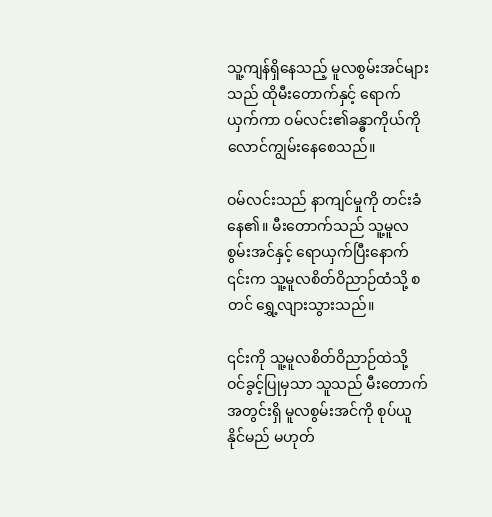သူ့ကျန်ရှိနေသည့် မူလစွမ်းအင်များသည် ထိုမီးတောက်နှင့် ရောက်ယှက်ကာ ဝမ်လင်း၏ခန္ဓာကိုယ်ကို လောင်ကျွမ်းနေစေသည်။

ဝမ်လင်းသည် နာကျင်မှုကို တင်းခံနေ၏။ မီးတောက်သည် သူ့မူလစွမ်းအင်နှင့် ရောယှက်ပြီးနောက် ၎င်းက သူ့မူလစိတ်ဝိညာဉ်ထံသို့ စတင် ရွှေ့လျားသွားသည်။

၎င်းကို သူ့မူလစိတ်ဝိညာဉ်ထဲသို့ ဝင်ခွင့်ပြုမှသာ သူသည် မီးတောက်အတွင်းရှိ မူလစွမ်းအင်ကို စုပ်ယူနိုင်မည် မဟုတ်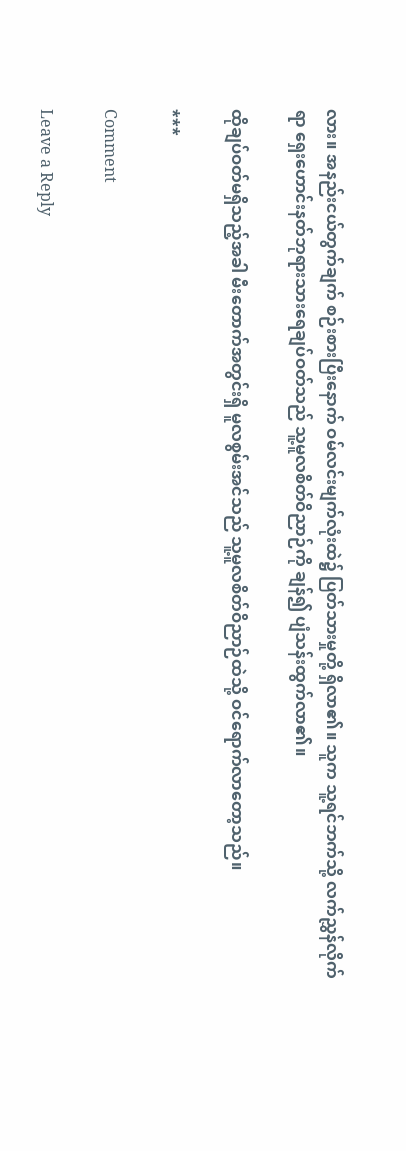လား။ အနည်းငယ်တွက်ချက် စဉ်းစားပြီးနောက် ဝမ်လင်းမျက်လုံးထဲ၌ ပြတ်သားမှုတို့ ရှိလာ၏။ သူက သူ့ရင်ဘက်သို့ လက်ညွှန်လိုက်ရာ ရှေးဟောင်းနတ်ဘုရားသားရေချပ်ဝတ်သည် သူ့မူလစိတ်ဝိညာဉ်ကို ချန်၍ ပျံသန်းထွက်လာ၏။

ထိုချပ်ဝတ်မရှိသည့်အခါ မီးတောက်အတွင်းရှိ မူလစွမ်းအင်သည် သူ့မူလစိတ်ဝိညာဉ်ထဲသို့ ဝင်ရောက်လာတော့သည်။

***

Comment

Leave a Reply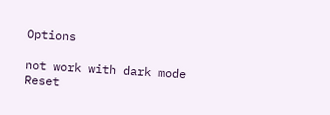Options

not work with dark mode
Reset